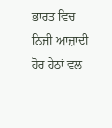ਭਾਰਤ ਵਿਚ ਨਿਜੀ ਆਜ਼ਾਦੀ ਹੋਰ ਹੇਠਾਂ ਵਲ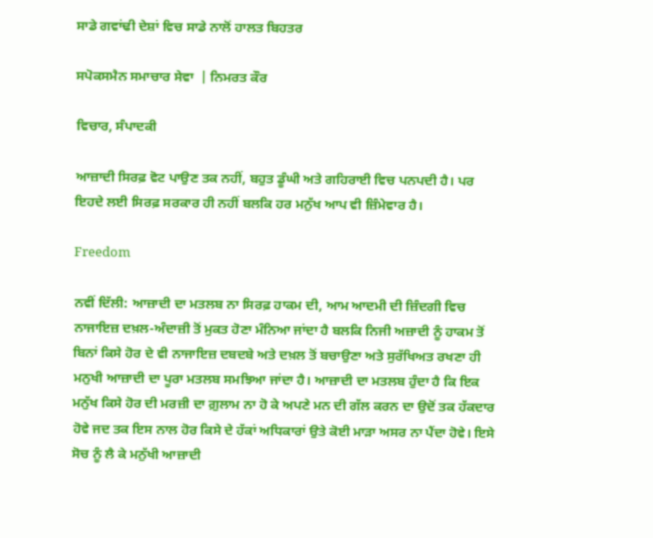ਸਾਡੇ ਗਵਾਂਢੀ ਦੇਸ਼ਾਂ ਵਿਚ ਸਾਡੇ ਨਾਲੋਂ ਹਾਲਤ ਬਿਹਤਰ

ਸਪੋਕਸਮੈਨ ਸਮਾਚਾਰ ਸੇਵਾ  | ਨਿਮਰਤ ਕੌਰ

ਵਿਚਾਰ, ਸੰਪਾਦਕੀ

ਆਜ਼ਾਦੀ ਸਿਰਫ਼ ਵੋਟ ਪਾਉਣ ਤਕ ਨਹੀਂ, ਬਹੁਤ ਡੂੰਘੀ ਅਤੇ ਗਹਿਰਾਈ ਵਿਚ ਪਨਪਦੀ ਹੈ। ਪਰ ਇਹਦੇ ਲਈ ਸਿਰਫ਼ ਸਰਕਾਰ ਹੀ ਨਹੀਂ ਬਲਕਿ ਹਰ ਮਨੁੱਖ ਆਪ ਵੀ ਜ਼ਿੰਮੇਵਾਰ ਹੈ।

Freedom

ਨਵੀਂ ਦਿੱਲੀ: ਆਜ਼ਾਦੀ ਦਾ ਮਤਲਬ ਨਾ ਸਿਰਫ਼ ਹਾਕਮ ਦੀ, ਆਮ ਆਦਮੀ ਦੀ ਜ਼ਿੰਦਗੀ ਵਿਚ ਨਾਜਾਇਜ਼ ਦਖ਼ਲ-ਅੰਦਾਜ਼ੀ ਤੋਂ ਮੁਕਤ ਹੋਣਾ ਮੰਨਿਆ ਜਾਂਦਾ ਹੈ ਬਲਕਿ ਨਿਜੀ ਅਜ਼ਾਦੀ ਨੂੰ ਹਾਕਮ ਤੋਂ ਬਿਨਾਂ ਕਿਸੇ ਹੋਰ ਦੇ ਵੀ ਨਾਜਾਇਜ਼ ਦਬਦਬੇ ਅਤੇ ਦਖ਼ਲ ਤੋਂ ਬਚਾਉਣਾ ਅਤੇ ਸੁਰੱਖਿਅਤ ਰਖਣਾ ਹੀ ਮਨੁਖੀ ਆਜ਼ਾਦੀ ਦਾ ਪੂਰਾ ਮਤਲਬ ਸਮਝਿਆ ਜਾਂਦਾ ਹੈ। ਆਜ਼ਾਦੀ ਦਾ ਮਤਲਬ ਹੁੰਦਾ ਹੈ ਕਿ ਇਕ ਮਨੁੱਖ ਕਿਸੇ ਹੋਰ ਦੀ ਮਰਜ਼ੀ ਦਾ ਗ਼ੁਲਾਮ ਨਾ ਹੋ ਕੇ ਅਪਣੇ ਮਨ ਦੀ ਗੱਲ ਕਰਨ ਦਾ ਉਦੋਂ ਤਕ ਹੱਕਦਾਰ ਹੋਵੇ ਜਦ ਤਕ ਇਸ ਨਾਲ ਹੋਰ ਕਿਸੇ ਦੇ ਹੱਕਾਂ ਅਧਿਕਾਰਾਂ ਉਤੇ ਕੋਈ ਮਾੜਾ ਅਸਰ ਨਾ ਪੈਂਦਾ ਹੋਵੇ। ਇਸੇ ਸੋਚ ਨੂੰ ਲੈ ਕੇ ਮਨੁੱਖੀ ਆਜ਼ਾਦੀ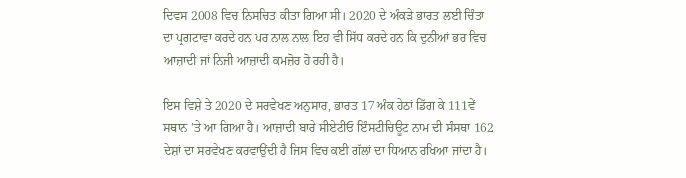ਦਿਵਸ 2008 ਵਿਚ ਨਿਸਚਿਤ ਕੀਤਾ ਗਿਆ ਸੀ। 2020 ਦੇ ਅੰਕੜੇ ਭਾਰਤ ਲਈ ਚਿੰਤਾ ਦਾ ਪ੍ਰਗਟਾਵਾ ਕਰਦੇ ਹਨ ਪਰ ਨਾਲ ਨਾਲ ਇਹ ਵੀ ਸਿੱਧ ਕਰਦੇ ਹਨ ਕਿ ਦੁਨੀਆਂ ਭਰ ਵਿਚ ਆਜ਼ਾਦੀ ਜਾਂ ਨਿਜੀ ਆਜ਼ਾਦੀ ਕਮਜ਼ੋਰ ਹੋ ਰਹੀ ਹੈ।

ਇਸ ਵਿਸ਼ੇ ਤੇ 2020 ਦੇ ਸਰਵੇਖਣ ਅਨੁਸਾਰ, ਭਾਰਤ 17 ਅੰਕ ਹੇਠਾਂ ਡਿੱਗ ਕੇ 111ਵੇਂ ਸਥਾਨ ’ਤੇ ਆ ਗਿਆ ਹੈ। ਆਜ਼ਾਦੀ ਬਾਰੇ ਸੀਏਟੀਓ ਇੰਸਟੀਚਿਊਟ ਨਾਮ ਦੀ ਸੰਸਥਾ 162 ਦੇਸ਼ਾਂ ਦਾ ਸਰਵੇਖਣ ਕਰਵਾਉਂਦੀ ਹੈ ਜਿਸ ਵਿਚ ਕਈ ਗੱਲਾਂ ਦਾ ਧਿਆਨ ਰਖਿਆ ਜਾਂਦਾ ਹੈ।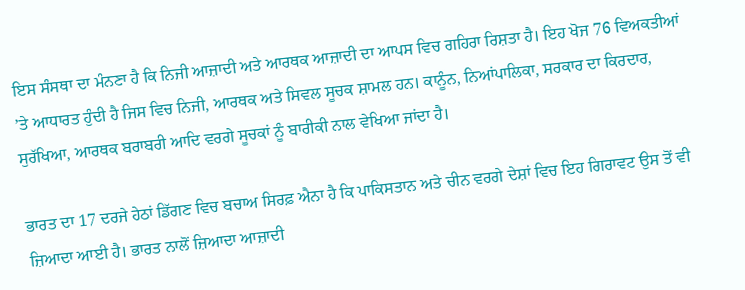ਇਸ ਸੰਸਥਾ ਦਾ ਮੰਨਣਾ ਹੈ ਕਿ ਨਿਜੀ ਆਜ਼ਾਦੀ ਅਤੇ ਆਰਥਕ ਆਜ਼ਾਦੀ ਦਾ ਆਪਸ ਵਿਚ ਗਹਿਰਾ ਰਿਸ਼ਤਾ ਹੈ। ਇਹ ਖੋਜ 76 ਵਿਅਕਤੀਆਂ ’ਤੇ ਆਧਾਰਤ ਹੁੰਦੀ ਹੈ ਜਿਸ ਵਿਚ ਨਿਜੀ, ਆਰਥਕ ਅਤੇ ਸਿਵਲ ਸੂਚਕ ਸ਼ਾਮਲ ਹਨ। ਕਾਨੂੰਨ, ਨਿਆਂਪਾਲਿਕਾ, ਸਰਕਾਰ ਦਾ ਕਿਰਦਾਰ, ਸੁਰੱਖਿਆ, ਆਰਥਕ ਬਰਾਬਰੀ ਆਦਿ ਵਰਗੇ ਸੂਚਕਾਂ ਨੂੰ ਬਾਰੀਕੀ ਨਾਲ ਵੇਖਿਆ ਜਾਂਦਾ ਹੈ।

ਭਾਰਤ ਦਾ 17 ਦਰਜੇ ਹੇਠਾਂ ਡਿੱਗਣ ਵਿਚ ਬਚਾਅ ਸਿਰਫ਼ ਐਨਾ ਹੈ ਕਿ ਪਾਕਿਸਤਾਨ ਅਤੇ ਚੀਨ ਵਰਗੇ ਦੇਸ਼ਾਂ ਵਿਚ ਇਹ ਗਿਰਾਵਟ ਉਸ ਤੋਂ ਵੀ ਜ਼ਿਆਦਾ ਆਈ ਹੈ। ਭਾਰਤ ਨਾਲੋਂ ਜ਼ਿਆਦਾ ਆਜ਼ਾਦੀ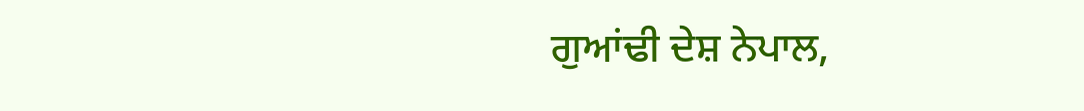ਗੁਆਂਢੀ ਦੇਸ਼ ਨੇਪਾਲ,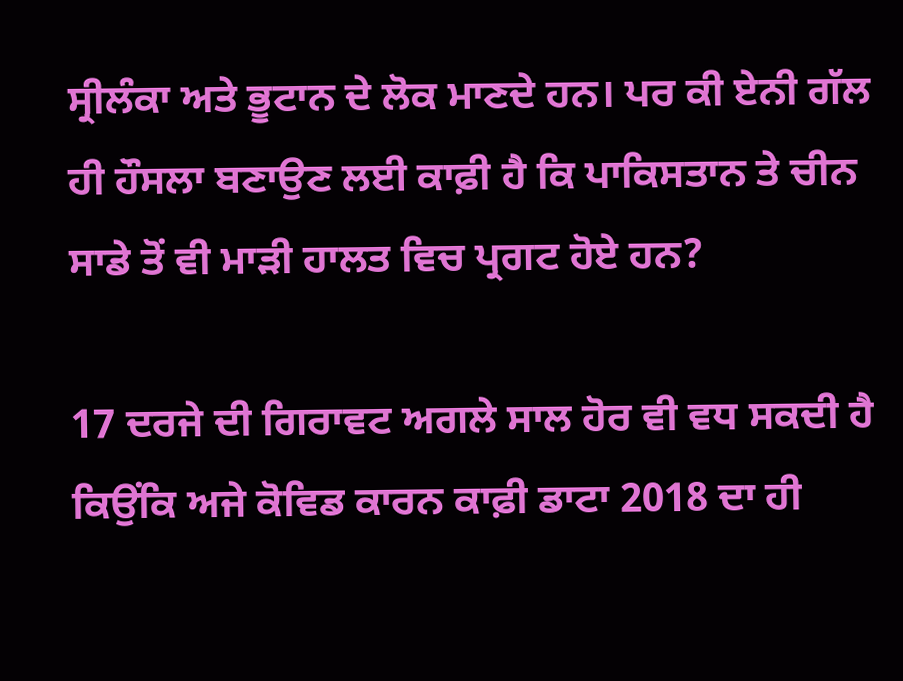ਸ੍ਰੀਲੰਕਾ ਅਤੇ ਭੂਟਾਨ ਦੇ ਲੋਕ ਮਾਣਦੇ ਹਨ। ਪਰ ਕੀ ਏਨੀ ਗੱਲ ਹੀ ਹੌਸਲਾ ਬਣਾਉਣ ਲਈ ਕਾਫ਼ੀ ਹੈ ਕਿ ਪਾਕਿਸਤਾਨ ਤੇ ਚੀਨ ਸਾਡੇ ਤੋਂ ਵੀ ਮਾੜੀ ਹਾਲਤ ਵਿਚ ਪ੍ਰਗਟ ਹੋਏ ਹਨ?

17 ਦਰਜੇ ਦੀ ਗਿਰਾਵਟ ਅਗਲੇ ਸਾਲ ਹੋਰ ਵੀ ਵਧ ਸਕਦੀ ਹੈ ਕਿਉਂਕਿ ਅਜੇ ਕੋਵਿਡ ਕਾਰਨ ਕਾਫ਼ੀ ਡਾਟਾ 2018 ਦਾ ਹੀ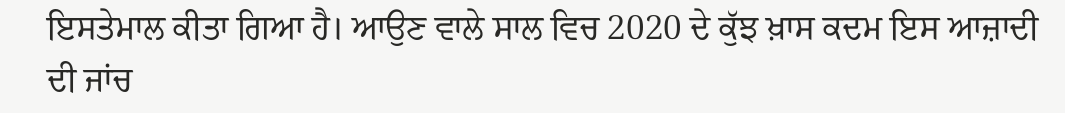ਇਸਤੇਮਾਲ ਕੀਤਾ ਗਿਆ ਹੈ। ਆਉਣ ਵਾਲੇ ਸਾਲ ਵਿਚ 2020 ਦੇ ਕੁੱਝ ਖ਼ਾਸ ਕਦਮ ਇਸ ਆਜ਼ਾਦੀ ਦੀ ਜਾਂਚ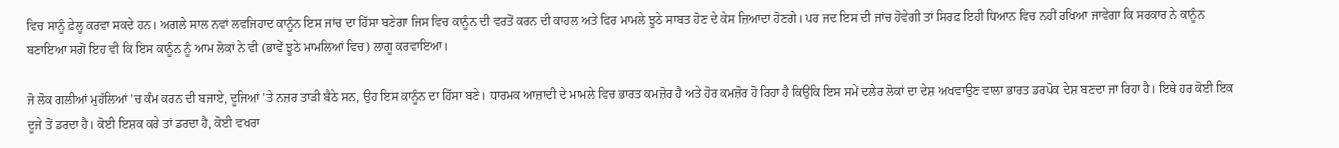ਵਿਚ ਸਾਨੂੰ ਫ਼ੇਲ੍ਹ ਕਰਵਾ ਸਕਦੇ ਹਨ। ਅਗਲੇ ਸਾਲ ਨਵਾਂ ਲਵਜਿਹਾਦ ਕਾਨੂੰਨ ਇਸ ਜਾਂਚ ਦਾ ਹਿੱਸਾ ਬਣੇਗਾ ਜਿਸ ਵਿਚ ਕਾਨੂੰਨ ਦੀ ਵਰਤੋਂ ਕਰਨ ਦੀ ਕਾਹਲ ਅਤੇ ਫਿਰ ਮਾਮਲੇ ਝੂਠੇ ਸਾਬਤ ਹੋਣ ਦੇ ਕੇਸ ਜ਼ਿਆਦਾ ਹੋਣਗੇ। ਪਰ ਜਦ ਇਸ ਦੀ ਜਾਂਚ ਹੋਵੇਗੀ ਤਾਂ ਸਿਰਫ਼ ਇਹੀ ਧਿਆਨ ਵਿਚ ਨਹੀਂ ਰਖਿਆ ਜਾਵੇਗਾ ਕਿ ਸਰਕਾਰ ਨੇ ਕਾਨੂੰਨ ਬਣਾਇਆ ਸਗੋਂ ਇਹ ਵੀ ਕਿ ਇਸ ਕਾਨੂੰਨ ਨੂੰ ਆਮ ਲੋਕਾਂ ਨੇ ਵੀ (ਭਾਵੇਂ ਝੂਠੇ ਮਾਮਲਿਆਂ ਵਿਚ) ਲਾਗੂ ਕਰਵਾਇਆ।

ਜੋ ਲੋਕ ਗਲੀਆਂ ਮੁਹੱਲਿਆਂ ’ਚ ਕੰਮ ਕਰਨ ਦੀ ਬਜਾਏ, ਦੂਜਿਆਂ ’ਤੇ ਨਜ਼ਰ ਤਾੜੀ ਬੈਠੇ ਸਨ, ਉਹ ਇਸ ਕਾਨੂੰਨ ਦਾ ਹਿੱਸਾ ਬਣੇ। ਧਾਰਮਕ ਆਜ਼ਾਦੀ ਦੇ ਮਾਮਲੇ ਵਿਚ ਭਾਰਤ ਕਮਜ਼ੋਰ ਹੈ ਅਤੇ ਹੋਰ ਕਮਜ਼ੋਰ ਹੋ ਰਿਹਾ ਹੈ ਕਿਉਂਕਿ ਇਸ ਸਮੇਂ ਦਲੇਰ ਲੋਕਾਂ ਦਾ ਦੇਸ਼ ਅਖਵਾਉਣ ਵਾਲਾ ਭਾਰਤ ਡਰਪੋਕ ਦੇਸ਼ ਬਣਦਾ ਜਾ ਰਿਹਾ ਹੈ। ਇਥੇ ਹਰ ਕੋਈ ਇਕ ਦੂਜੇ ਤੋਂ ਡਰਦਾ ਹੈ। ਕੋਈ ਇਸ਼ਕ ਕਰੇ ਤਾਂ ਡਰਦਾ ਹੈ, ਕੋਈ ਵਖਰਾ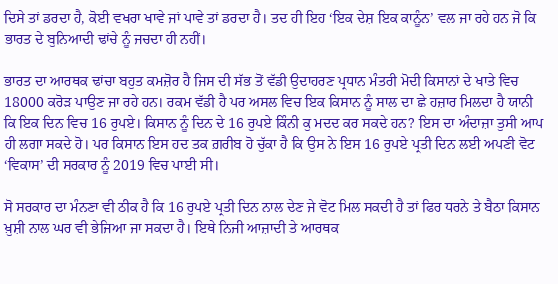ਦਿਸੇ ਤਾਂ ਡਰਦਾ ਹੈ, ਕੋਈ ਵਖਰਾ ਖਾਵੇ ਜਾਂ ਪਾਵੇ ਤਾਂ ਡਰਦਾ ਹੈ। ਤਦ ਹੀ ਇਹ ‘ਇਕ ਦੇਸ਼ ਇਕ ਕਾਨੂੰਨ’ ਵਲ ਜਾ ਰਹੇ ਹਨ ਜੋ ਕਿ ਭਾਰਤ ਦੇ ਬੁਨਿਆਦੀ ਢਾਂਚੇ ਨੂੰ ਜਚਦਾ ਹੀ ਨਹੀਂ।

ਭਾਰਤ ਦਾ ਆਰਥਕ ਢਾਂਚਾ ਬਹੁਤ ਕਮਜ਼ੋਰ ਹੈ ਜਿਸ ਦੀ ਸੱਭ ਤੋਂ ਵੱਡੀ ਉਦਾਹਰਣ ਪ੍ਰਧਾਨ ਮੰਤਰੀ ਮੋਦੀ ਕਿਸਾਨਾਂ ਦੇ ਖਾਤੇ ਵਿਚ 18000 ਕਰੋੜ ਪਾਉਣ ਜਾ ਰਹੇ ਹਨ। ਰਕਮ ਵੱਡੀ ਹੈ ਪਰ ਅਸਲ ਵਿਚ ਇਕ ਕਿਸਾਨ ਨੂੰ ਸਾਲ ਦਾ ਛੇ ਹਜ਼ਾਰ ਮਿਲਦਾ ਹੈ ਯਾਨੀ ਕਿ ਇਕ ਦਿਨ ਵਿਚ 16 ਰੁਪਏ। ਕਿਸਾਨ ਨੂੰ ਦਿਨ ਦੇ 16 ਰੁਪਏ ਕਿੰਨੀ ਕੁ ਮਦਦ ਕਰ ਸਕਦੇ ਹਨ? ਇਸ ਦਾ ਅੰਦਾਜ਼ਾ ਤੁਸੀ ਆਪ ਹੀ ਲਗਾ ਸਕਦੇ ਹੋ। ਪਰ ਕਿਸਾਨ ਇਸ ਹਦ ਤਕ ਗ਼ਰੀਬ ਹੋ ਚੁੱਕਾ ਹੈ ਕਿ ਉਸ ਨੇ ਇਸ 16 ਰੁਪਏ ਪ੍ਰਤੀ ਦਿਨ ਲਈ ਅਪਣੀ ਵੋਟ ‘ਵਿਕਾਸ’ ਦੀ ਸਰਕਾਰ ਨੂੰ 2019 ਵਿਚ ਪਾਈ ਸੀ।

ਸੋ ਸਰਕਾਰ ਦਾ ਮੰਨਣਾ ਵੀ ਠੀਕ ਹੈ ਕਿ 16 ਰੁਪਏ ਪ੍ਰਤੀ ਦਿਨ ਨਾਲ ਦੇਣ ਜੇ ਵੋਟ ਮਿਲ ਸਕਦੀ ਹੈ ਤਾਂ ਫਿਰ ਧਰਨੇ ਤੇ ਬੈਠਾ ਕਿਸਾਨ ਖ਼ੁਸ਼ੀ ਨਾਲ ਘਰ ਵੀ ਭੇਜਿਆ ਜਾ ਸਕਦਾ ਹੈ। ਇਥੇ ਨਿਜੀ ਆਜ਼ਾਦੀ ਤੇ ਆਰਥਕ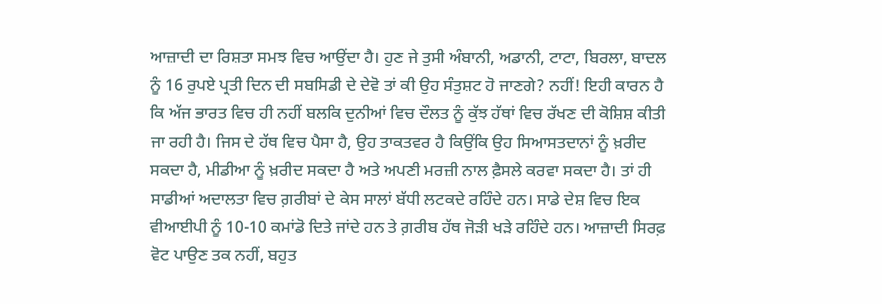ਆਜ਼ਾਦੀ ਦਾ ਰਿਸ਼ਤਾ ਸਮਝ ਵਿਚ ਆਉਂਦਾ ਹੈ। ਹੁਣ ਜੇ ਤੁਸੀ ਅੰਬਾਨੀ, ਅਡਾਨੀ, ਟਾਟਾ, ਬਿਰਲਾ, ਬਾਦਲ ਨੂੰ 16 ਰੁਪਏ ਪ੍ਰਤੀ ਦਿਨ ਦੀ ਸਬਸਿਡੀ ਦੇ ਦੇਵੋ ਤਾਂ ਕੀ ਉਹ ਸੰਤੁਸ਼ਟ ਹੋ ਜਾਣਗੇ? ਨਹੀਂ! ਇਹੀ ਕਾਰਨ ਹੈ ਕਿ ਅੱਜ ਭਾਰਤ ਵਿਚ ਹੀ ਨਹੀਂ ਬਲਕਿ ਦੁਨੀਆਂ ਵਿਚ ਦੌਲਤ ਨੂੰ ਕੁੱਝ ਹੱਥਾਂ ਵਿਚ ਰੱਖਣ ਦੀ ਕੋਸ਼ਿਸ਼ ਕੀਤੀ ਜਾ ਰਹੀ ਹੈ। ਜਿਸ ਦੇ ਹੱਥ ਵਿਚ ਪੈਸਾ ਹੈ, ਉਹ ਤਾਕਤਵਰ ਹੈ ਕਿਉਂਕਿ ਉਹ ਸਿਆਸਤਦਾਨਾਂ ਨੂੰ ਖ਼ਰੀਦ ਸਕਦਾ ਹੈ, ਮੀਡੀਆ ਨੂੰ ਖ਼ਰੀਦ ਸਕਦਾ ਹੈ ਅਤੇ ਅਪਣੀ ਮਰਜ਼ੀ ਨਾਲ ਫ਼ੈਸਲੇ ਕਰਵਾ ਸਕਦਾ ਹੈ। ਤਾਂ ਹੀ ਸਾਡੀਆਂ ਅਦਾਲਤਾ ਵਿਚ ਗ਼ਰੀਬਾਂ ਦੇ ਕੇਸ ਸਾਲਾਂ ਬੱਧੀ ਲਟਕਦੇ ਰਹਿੰਦੇ ਹਨ। ਸਾਡੇ ਦੇਸ਼ ਵਿਚ ਇਕ ਵੀਆਈਪੀ ਨੂੰ 10-10 ਕਮਾਂਡੋ ਦਿਤੇ ਜਾਂਦੇ ਹਨ ਤੇ ਗ਼ਰੀਬ ਹੱਥ ਜੋੜੀ ਖੜੇ ਰਹਿੰਦੇ ਹਨ। ਆਜ਼ਾਦੀ ਸਿਰਫ਼ ਵੋਟ ਪਾਉਣ ਤਕ ਨਹੀਂ, ਬਹੁਤ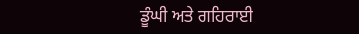ਡੂੰਘੀ ਅਤੇ ਗਹਿਰਾਈ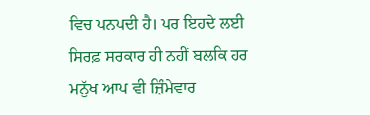ਵਿਚ ਪਨਪਦੀ ਹੈ। ਪਰ ਇਹਦੇ ਲਈ ਸਿਰਫ਼ ਸਰਕਾਰ ਹੀ ਨਹੀਂ ਬਲਕਿ ਹਰ ਮਨੁੱਖ ਆਪ ਵੀ ਜ਼ਿੰਮੇਵਾਰ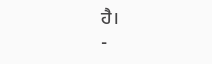ਹੈ।                                                                                                                                                -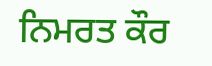ਨਿਮਰਤ ਕੌਰ